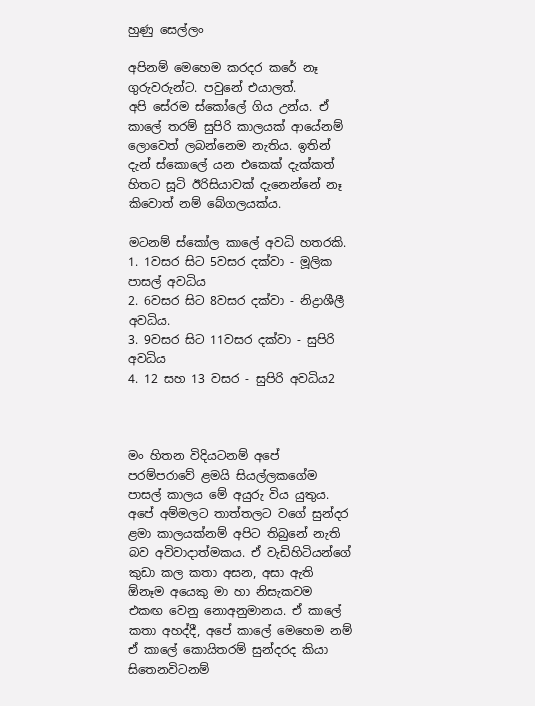හුණු සෙල්ලං

අපිනම් මෙහෙම කරදර කරේ නෑ ගුරුවරුන්ට. පවුනේ එයාලත්.
අපි සේරම ස්කෝලේ ගිය උන්ය. ඒ කාලේ තරම් සුපිරි කාලයක් ආයේනම් ලොවෙත් ලබන්නෙම නැතිය. ඉතින් දැන් ස්කොලේ යන එකෙක් දැක්කත් හිතට සූටි ඊරිසියාවක් දැනෙන්නේ නෑ කිවොත් නම් බේගලයක්ය.

මටනම් ස්කෝල කාලේ අවධි හතරකි.
1. 1වසර සිට 5වසර දක්වා - මූලික පාසල් අවධිය
2. 6වසර සිට 8වසර දක්වා - නිද්‍රාශීලී අවධිය.
3. 9වසර සිට 11වසර දක්වා - සුපිරි අවධිය
4. 12 සහ 13 වසර - සුපිරි අවධිය2



මං හිතන විදියටනම් අපේ පරම්පරාවේ ළමයි සියල්ලකගේම පාසල් කාලය මේ අයුරු විය යුතුය. අපේ අම්මලට තාත්තලට වගේ සුන්දර ළමා කාලයක්නම් අපිට තිබුනේ නැති බව අවිවාදාත්මකය. ඒ වැඩිහිටියන්ගේ කුඩා කල කතා අසන, අසා ඇති ඕනෑම අයෙකු මා හා නිසැකවම එකඟ වෙනු නොඅනුමානය. ඒ කාලේ කතා අහද්දී, අපේ කාලේ මෙහෙම නම් ඒ කාලේ කොයිතරම් සුන්දරද කියා සිතෙනවිටනම්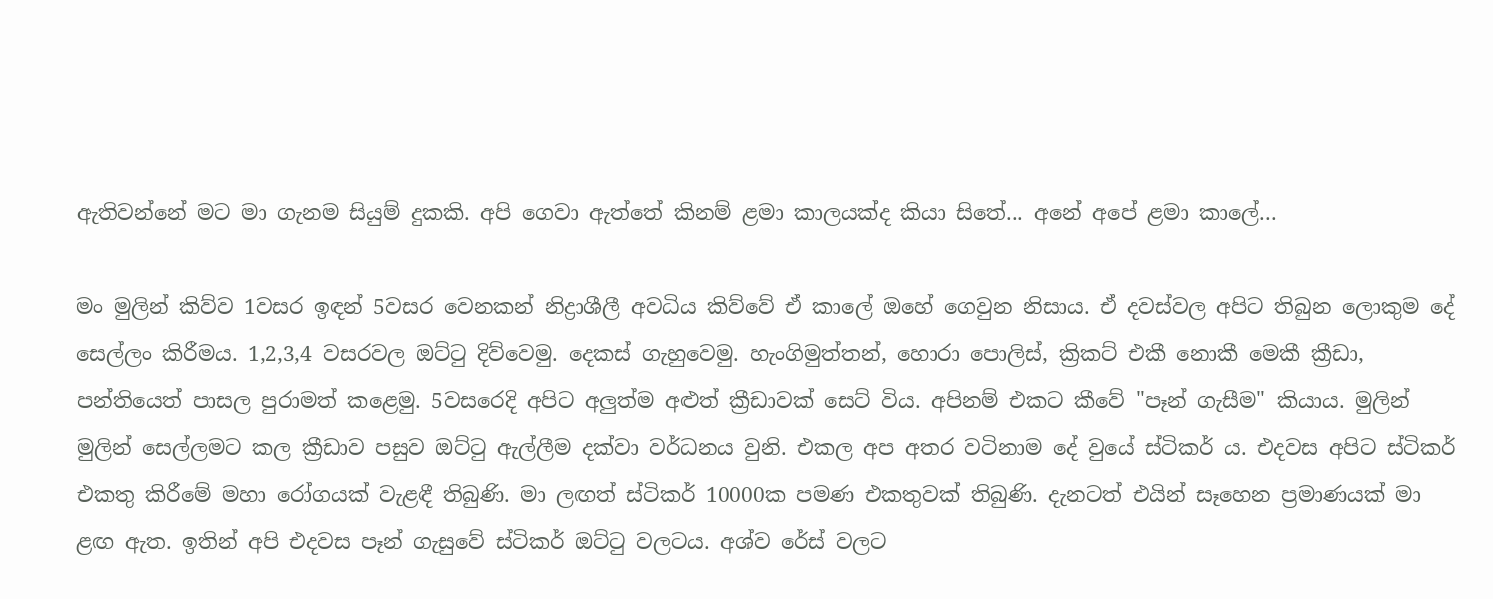ඇතිවන්නේ මට මා ගැනම සියුම් දුකකි. අපි ගෙවා ඇත්තේ කිනම් ළමා කාලයක්ද කියා සිතේ... අනේ අපේ ළමා කාලේ...

මං මුලින් කිව්ව 1වසර ඉඳන් 5වසර වෙනකන් නිද්‍රාශීලී අවධිය කිව්වේ ඒ කාලේ ඔහේ ගෙවුන නිසාය. ඒ දවස්වල අපිට තිබුන ලොකුම දේ සෙල්ලං කිරීමය. 1,2,3,4 වසරවල ඔට්ටු දිව්වෙමු. දෙකස් ගැහුවෙමු. හැංගිමුත්තන්, හොරා පොලිස්, ක්‍රිකට් එකී නොකී මෙකී ක්‍රීඩා, පන්තියෙත් පාසල පුරාමත් කළෙමු. 5වසරෙදි අපිට අලුත්ම අළුත් ක්‍රීඩාවක් සෙට් විය. අපිනම් එකට කීවේ "පෑන් ගැසීම" කියාය. මුලින් මුලින් සෙල්ලමට කල ක්‍රීඩාව පසුව ඔට්ටු ඇල්ලීම දක්වා වර්ධනය වුනි. එකල අප අතර වටිනාම දේ වුයේ ස්ටිකර් ය. එදවස අපිට ස්ටිකර් එකතු කිරීමේ මහා රෝගයක් වැළඳී තිබුණි. මා ලඟත් ස්ටිකර් 10000ක පමණ එකතුවක් තිබුණි. දැනටත් එයින් සෑහෙන ප්‍රමාණයක් මා ළඟ ඇත. ඉතින් අපි එදවස පෑන් ගැසුවේ ස්ටිකර් ඔට්ටු වලටය. අශ්ව රේස් වලට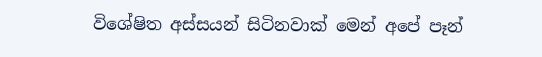විශේෂිත අස්සයන් සිටිනවාක් මෙන් අපේ පෑන්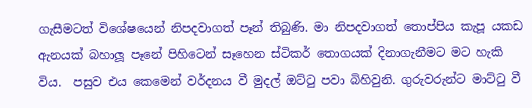ගැසීමටත් විශේෂයෙන් නිපදවාගත් පෑන් තිබුණි. මා නිපදවාගත් තොප්පිය කැපූ යකඩ ඇනයක් බහාලූ පෑනේ පිහිටෙන් සෑහෙන ස්ටිකර් තොගයක් දිනාගැනීමට මට හැකි විය.  පසුව එය කෙමෙන් වර්දනය වී මුදල් ඔට්ටු පවා බිහිවුනි. ගුරුවරුන්ට මාට්ටු වී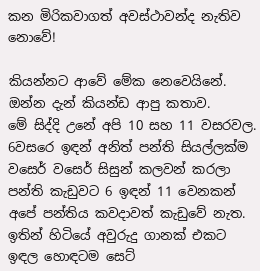කන මිරිකවාගත් අවස්ථාවන්ද නැතිව නොවේ!

කියන්නට ආවේ මේක නෙවෙයිනේ. ඔන්න දැන් කියන්ඩ ආපු කතාව.
මේ සිද්දි උනේ අපි 10 සහ 11 වසරවල. 6වසරෙ ඉඳන් අනිත් පන්ති සියල්ලක්ම වසෙර් වසෙර් සිසුන් කලවන් කරලා පන්ති කැඩුවට 6 ඉඳන් 11 වෙනකන් අපේ පන්තිය කවදාවත් කැඩුවේ නැත. ඉතින් හිටියේ අවුරුදු ගානක් එකට ඉඳල හොඳටම සෙට්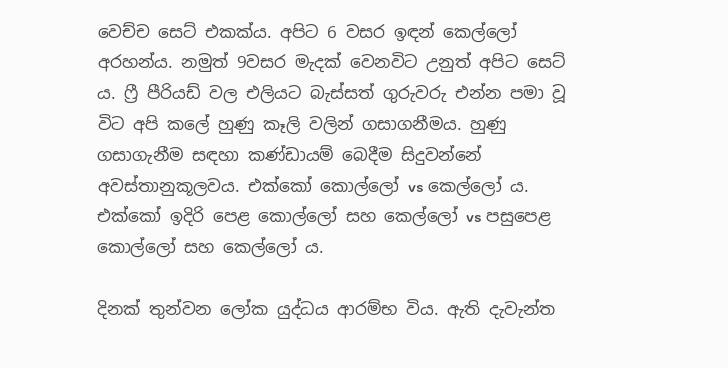වෙච්ච සෙට් එකක්ය. අපිට 6 වසර ඉඳන් කෙල්ලෝ අරහන්ය. නමුත් 9වසර මැදක් වෙනවිට උනුත් අපිට සෙට් ය. ෆ්‍රී පීරියඩ් වල එලියට බැස්සත් ගුරුවරු එන්න පමා වූ විට අපි කලේ හුණු කෑලි වලින් ගසාගනීමය. හුණු ගසාගැනීම සඳහා කණ්ඩායම් බෙදීම සිදුවන්නේ අවස්තානුකූලවය. එක්කෝ කොල්ලෝ vs කෙල්ලෝ ය. එක්කෝ ඉදිරි පෙළ කොල්ලෝ සහ කෙල්ලෝ vs පසුපෙළ කොල්ලෝ සහ කෙල්ලෝ ය.

දිනක් තුන්වන ලෝක යුද්ධය ආරම්භ විය. ඇති දැවැන්ත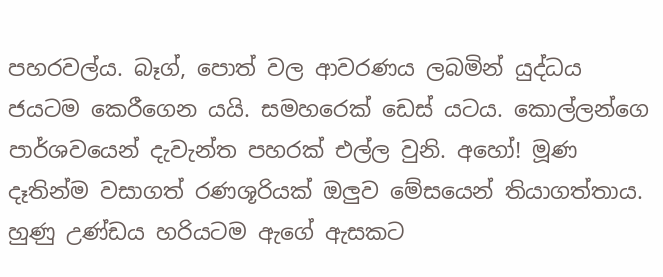පහරවල්ය. බෑග්, පොත් වල ආවරණය ලබමින් යුද්ධය ජයටම කෙරීගෙන යයි. සමහරෙක් ඩෙස් යටය. කොල්ලන්ගෙ පාර්ශවයෙන් දැවැන්ත පහරක් එල්ල වුනි. අහෝ! මූණ දෑතින්ම වසාගත් රණශූරියක් ඔලුව මේසයෙන් තියාගත්තාය. හුණු උණ්ඩය හරියටම ඇගේ ඇසකට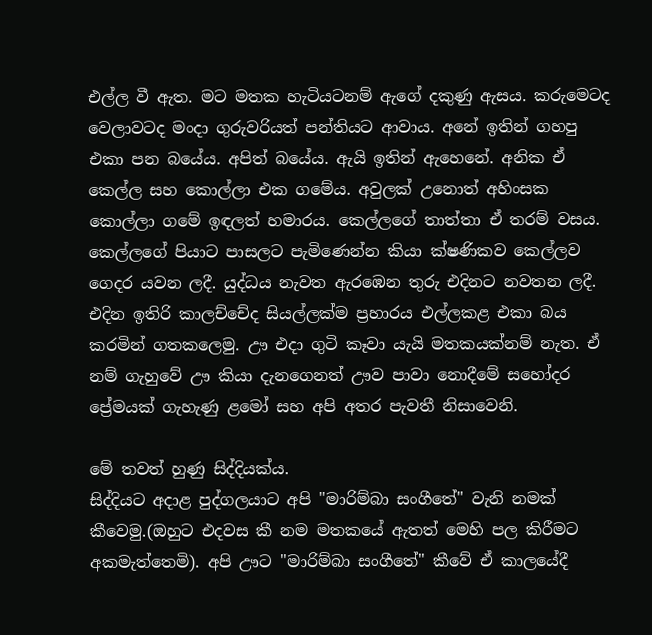එල්ල වී ඇත. මට මතක හැටියටනම් ඇගේ දකුණු ඇසය. කරුමෙටද වෙලාවටද මංදා ගුරුවරියත් පන්තියට ආවාය. අනේ ඉතින් ගහපු එකා පන බයේය. අපිත් බයේය. ඇයි ඉතින් ඇහෙනේ. අනික ඒ කෙල්ල සහ කොල්ලා එක ගමේය. අවුලක් උනොත් අහිංසක කොල්ලා ගමේ ඉඳලත් හමාරය. කෙල්ලගේ තාත්තා ඒ තරම් වසය. කෙල්ලගේ පියාට පාසලට පැමිණෙන්න කියා ක්ෂණිකව කෙල්ලව ගෙදර යවන ලදී. යුද්ධය නැවත ඇරඹෙන තුරු එදිනට නවතන ලදී. එදින ඉතිරි කාලච්චේද සියල්ලක්ම ප්‍රහාරය එල්ලකළ එකා බය කරමින් ගතකලෙමු. ඌ එදා ගුටි කෑවා යැයි මතකයක්නම් නැත. ඒ නම් ගැහුවේ ඌ කියා දැනගෙනත් ඌව පාවා නොදීමේ සහෝදර ප්‍රේමයක් ගැහැණු ළමෝ සහ අපි අතර පැවතී නිසාවෙනි.

මේ තවත් හුණු සිද්දියක්ය.
සිද්දියට අදාළ පුද්ගලයාට අපි "මාරිම්බා සංගීතේ" වැනි නමක් කීවෙමු.(ඔහුට එදවස කී නම මතකයේ ඇතත් මෙහි පල කිරීමට අකමැත්තෙමි). අපි ඌට "මාරිම්බා සංගීතේ" කීවේ ඒ කාලයේදී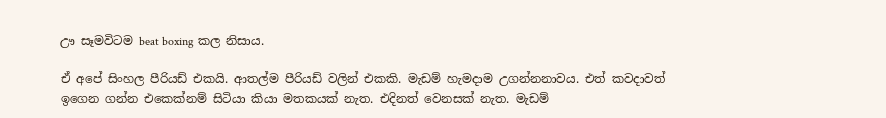ඌ සෑමවිටම beat boxing කල නිසාය.

ඒ අපේ සිංහල පීරියඩ් එකයි. ආතල්ම පීරියඩ් වලින් එකකි. මැඩම් හැමදාම උගන්නනාවය. එත් කවදාවත් ඉගෙන ගන්න එකෙක්නම් සිටියා කියා මතකයක් නැත. එදිනත් වෙනසක් නැත. මැඩම්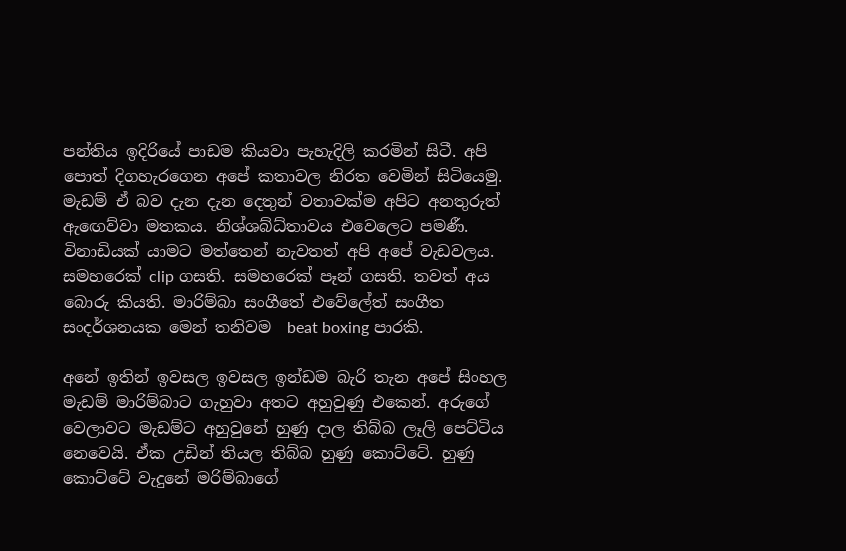පන්තිය ඉදිරියේ පාඩම කියවා පැහැදිලි කරමින් සිටී. අපි පොත් දිගහැරගෙන අපේ කතාවල නිරත වෙමින් සිටියෙමු. මැඩම් ඒ බව දැන දැන දෙතුන් වතාවක්ම අපිට අනතුරුත් ඇ‍ඟෙව්වා මතකය. නිශ්ශබ්ධ්තාවය එවෙලෙට පමණී. විනාඩියක් යාමට මත්තෙන් නැවතත් අපි අපේ වැඩවලය. සමහරෙක් clip ගසති. සමහරෙක් පෑන් ගසති. තවත් අය බොරු කියති. මාරිම්බා සංගීතේ එවේලේත් සංගීත සංදර්ශනයක මෙන් තනිවම  beat boxing පාරකි.

අනේ ඉතින් ඉවසල ඉවසල ඉන්ඩම බැරි තැන අපේ සිංහල මැඩම් මාරිම්බාට ගැහුවා අතට අහුවුණු එකෙන්. අරුගේ වෙලාවට මැඩම්ට අහුවුනේ හුණු දාල තිබ්බ ලෑලි පෙට්ටිය නෙවෙයි. ඒක උඩින් තියල තිබ්බ හුණු කොට්ටේ. හුණු කොට්ටේ වැදුනේ මරිම්බාගේ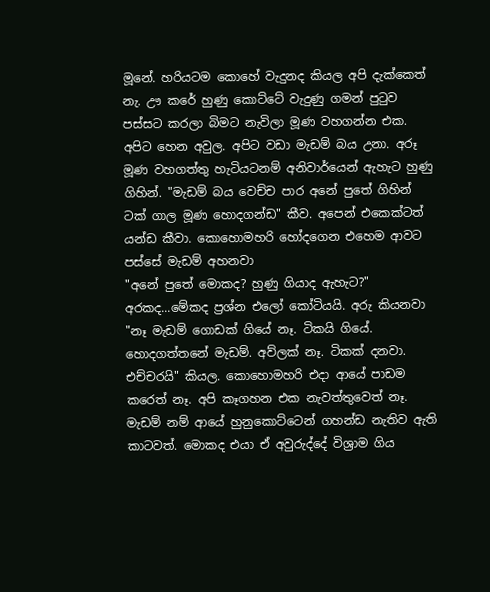මූනේ. හරියටම කොහේ වැදුනද කියල අපි දැක්කෙත් නැ. ඌ කරේ හුණු කොට්ටේ වැදුණු ගමන් පුටුව පස්සට කරලා බිමට නැවිලා මූණ වහගන්න එක. අපිට හෙන අවුල. අපිට වඩා මැඩම් බය උනා. අරූ මූණ වහගත්තු හැටියටනම් අනිවාර්යෙන් ඇහැට හුණු ගිහින්. "මැඩම් බය වෙච්ච පාර අනේ පුතේ ගිහින් ටක් ගාල මූණ හොදගන්ඩ" කීව. අපෙන් එකෙක්ටත් යන්ඩ කීවා. කොහොමහරි හෝදගෙන එහෙම ආවට පස්සේ මැඩම් අහනවා
"අනේ පුතේ මොකද? හුණු ගියාද ඇහැට?" අරකද...මේකද ප්‍රශ්න එලෝ කෝටියයි. අරු කියනවා
"නෑ මැඩම් ගොඩක් ගියේ නෑ. ටිකයි ගියේ. හොදගත්තනේ මැඩම්. අව්ලක් නෑ. ටිකක් දනවා. එච්චරයි" කියල. කොහොමහරි එදා ආයේ පාඩම කරෙත් නෑ. අපි කෑගහන එක නැවත්තුවෙත් නෑ. මැඩම් නම් ආයේ හුනුකොට්ටෙන් ගහන්ඩ නැතිව ඇති කාටවත්. මොකද එයා ඒ අවුරුද්දේ විශ්‍රාම ගිය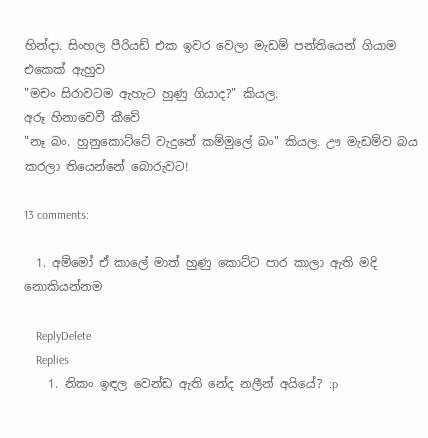හින්දා. සිංහල පීරියඩ් එක ඉවර වෙලා මැඩම් පන්තියෙන් ගියාම එකෙක් ඇහුව
"මචං සිරාවටම ඇහැට හුණු ගියාද?" කියල.
අරූ හිනාවෙවී කීවේ
"නෑ බං. හුනුකොට්ටේ වැදුනේ කම්මුලේ බං" කියල. ඌ මැඩම්ව බය කරලා තියෙන්නේ බොරුවට!

13 comments:

  1. අම්මෝ ඒ කාලේ මාත් හුණු කොට්ට පාර කාලා ඇති මදි නොකියන්නම

    ReplyDelete
    Replies
    1. නිකං ඉඳල වෙන්ඩ ඇති නේද නලීන් අයියේ? :p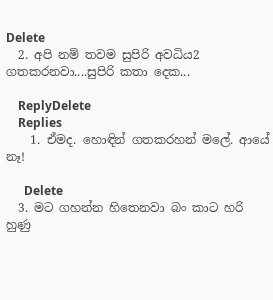Delete
  2. අපි නම් තවම සුපිරි අවධිය2 ගතකරනවා....සුපිරි කතා දෙක...

    ReplyDelete
    Replies
    1. ඒමද. හොඳින් ගතකරහන් මලේ. ආයේ නෑ!

      Delete
  3. මට ගහන්න හිතෙනවා බං කාට හරි හුණු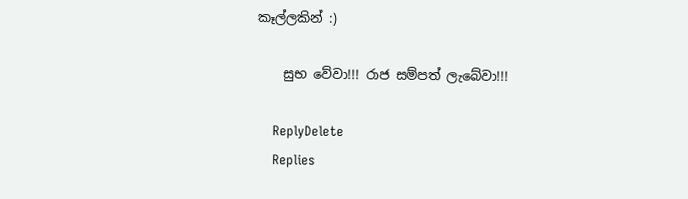කෑල්ලකින් :)

    සුභ වේවා!!! රාජ සම්පත් ලැබේවා!!!

    ReplyDelete
    Replies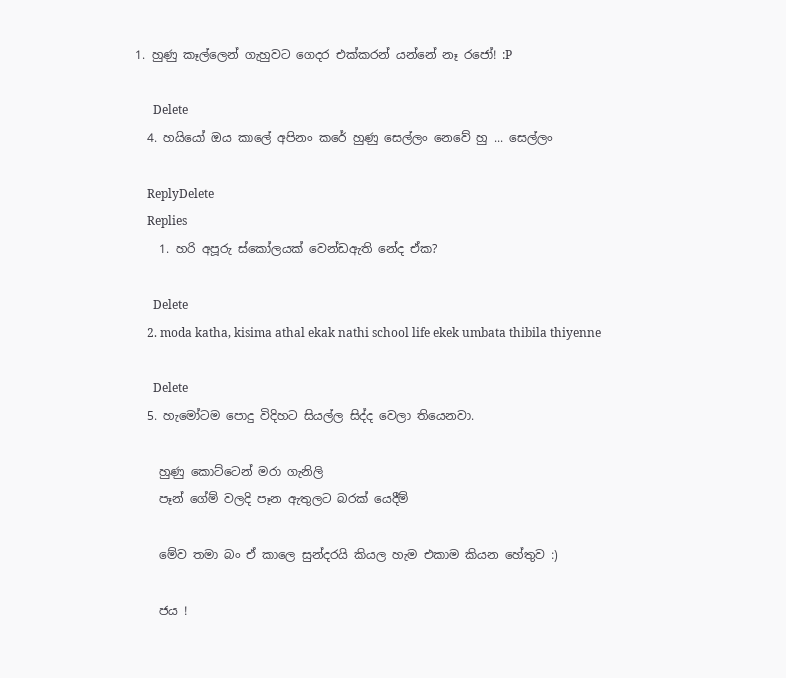1. හුණු කෑල්ලෙන් ගැහුවට ගෙදර එක්කරන් යන්නේ නෑ රජෝ! :P

      Delete
  4. හයියෝ ඔය කාලේ අපිනං කරේ හුණු සෙල්ලං නෙවේ හු ... සෙල්ලං

    ReplyDelete
    Replies
    1. හරි අපූරු ස්කෝලයක් වෙන්ඩඇති නේද ඒක?

      Delete
    2. moda katha, kisima athal ekak nathi school life ekek umbata thibila thiyenne

      Delete
  5. හැමෝටම පොදු විදිහට සියල්ල සිද්ද වෙලා තියෙනවා.

    හුණු කොට්ටෙන් මරා ගැනිලි
    පෑන් ගේම් වලදි පෑන ඇතුලට බරක් යෙදීම්

    මේව තමා බං ඒ කාලෙ සුන්දරයි කියල හැම එකාම කියන හේතුව :)

    ජය !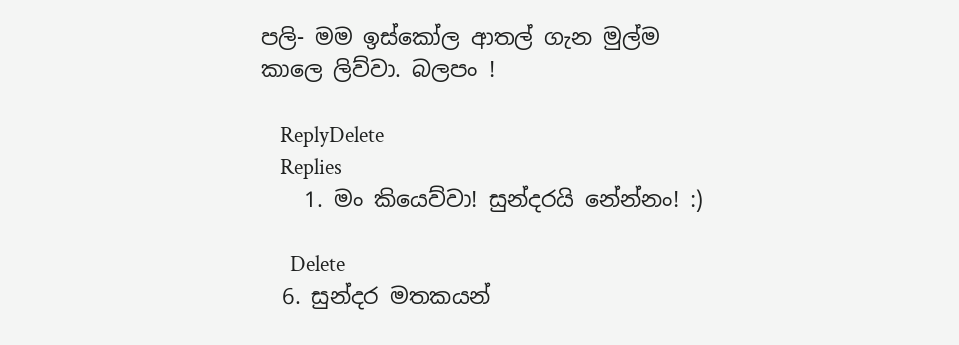පලි- මම ඉස්කෝල ආතල් ගැන මුල්ම කාලෙ ලිව්වා. බලපං !

    ReplyDelete
    Replies
    1. මං කියෙව්වා! සුන්දරයි නේන්නං! :)

      Delete
  6. සුන්දර මතකයන්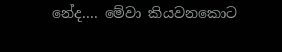නේද.... මේවා කියවනකොට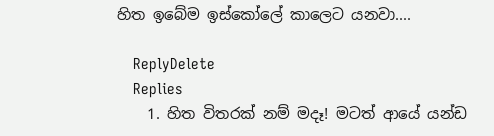හිත ඉබේම ඉස්කෝලේ කාලෙට යනවා....

    ReplyDelete
    Replies
    1. හිත විතරක් නම් මදෑ! මටත් ආයේ යන්ඩ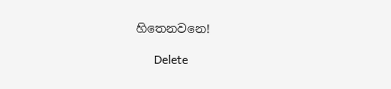හිතෙනවනෙ!

      Delete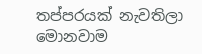තප්පරයක් නැවතිලා මොනවාම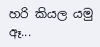හරි කියල යමු ඈ...